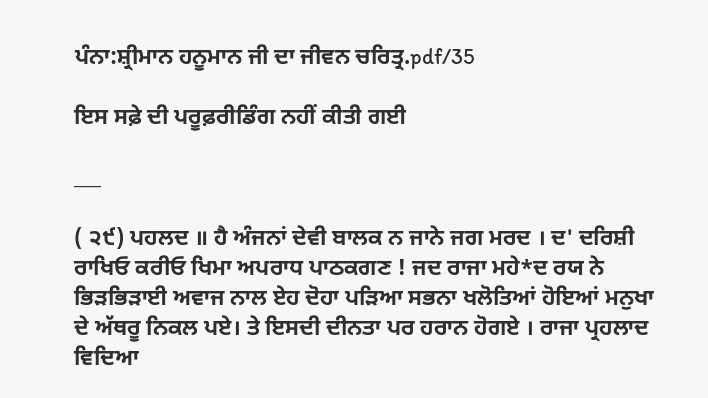ਪੰਨਾ:ਸ਼੍ਰੀਮਾਨ ਹਨੂਮਾਨ ਜੀ ਦਾ ਜੀਵਨ ਚਰਿਤ੍ਰ.pdf/35

ਇਸ ਸਫ਼ੇ ਦੀ ਪਰੂਫ਼ਰੀਡਿੰਗ ਨਹੀਂ ਕੀਤੀ ਗਈ

___

( ੨੯) ਪਹਲਦ ॥ ਹੈ ਅੰਜਨਾਂ ਦੇਵੀ ਬਾਲਕ ਨ ਜਾਨੇ ਜਗ ਮਰਦ । ਦ' ਦਰਿਸ਼ੀ ਰਾਖਿਓ ਕਰੀਓ ਖਿਮਾ ਅਪਰਾਧ ਪਾਠਕਗਣ ! ਜਦ ਰਾਜਾ ਮਹੇ*ਦ ਰਯ ਨੇ ਭਿੜਭਿੜਾਈ ਅਵਾਜ ਨਾਲ ਏਹ ਦੋਹਾ ਪੜਿਆ ਸਭਨਾ ਖਲੋਤਿਆਂ ਹੋਇਆਂ ਮਨੁਖਾ ਦੇ ਅੱਥਰੂ ਨਿਕਲ ਪਏ। ਤੇ ਇਸਦੀ ਦੀਨਤਾ ਪਰ ਹਰਾਨ ਹੋਗਏ । ਰਾਜਾ ਪ੍ਰਹਲਾਦ ਵਿਦਿਆ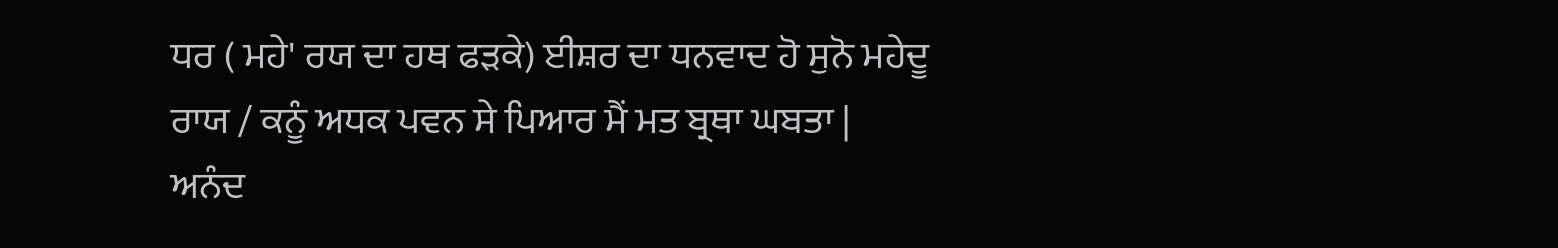ਧਰ ( ਮਹੇ' ਰਯ ਦਾ ਹਥ ਫੜਕੇ) ਈਸ਼ਰ ਦਾ ਧਨਵਾਦ ਹੋ ਸੁਨੋ ਮਹੇਦੂ ਰਾਯ / ਕਨੂੰ ਅਧਕ ਪਵਨ ਸੇ ਪਿਆਰ ਮੈਂ ਮਤ ਬ੍ਰਥਾ ਘਬਤਾ | ਅਨੰਦ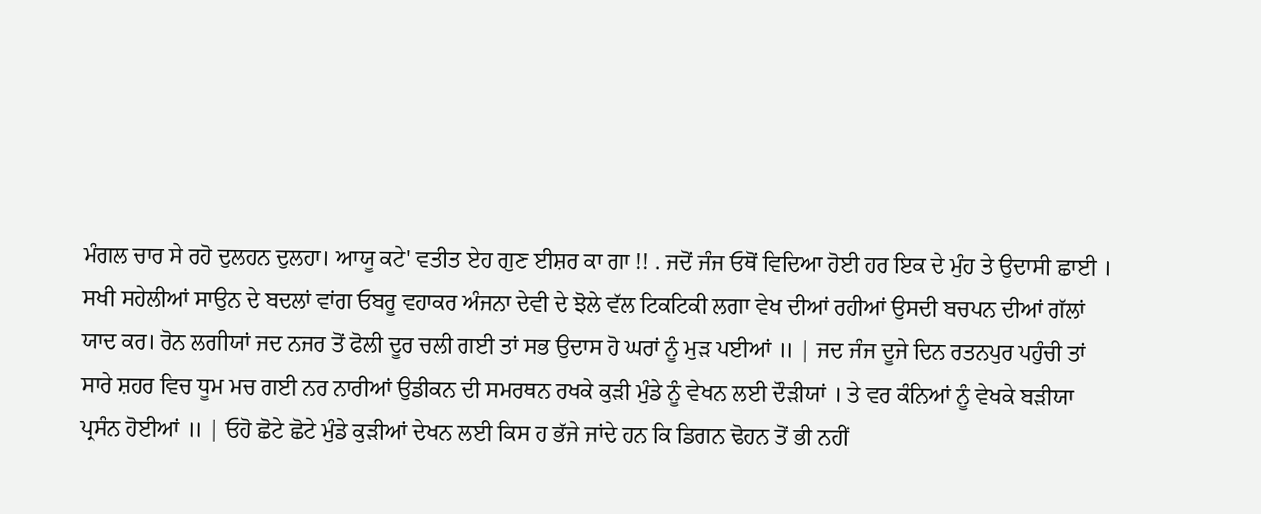ਮੰਗਲ ਚਾਰ ਸੇ ਰਹੋ ਦੁਲਹਨ ਦੁਲਹਾ। ਆਯੂ ਕਟੇ' ਵਤੀਤ ਏਹ ਗੁਣ ਈਸ਼ਰ ਕਾ ਗਾ !! . ਜਦੋਂ ਜੰਜ ਓਥੋਂ ਵਿਦਿਆ ਹੋਈ ਹਰ ਇਕ ਦੇ ਮੁੰਹ ਤੇ ਉਦਾਸੀ ਛਾਈ । ਸਖੀ ਸਹੇਲੀਆਂ ਸਾਉਨ ਦੇ ਬਦਲਾਂ ਵਾਂਗ ਓਬਰੂ ਵਹਾਕਰ ਅੰਜਨਾ ਦੇਵੀ ਦੇ ਝੋਲੇ ਵੱਲ ਟਿਕਟਿਕੀ ਲਗਾ ਵੇਖ ਦੀਆਂ ਰਹੀਆਂ ਉਸਦੀ ਬਚਪਨ ਦੀਆਂ ਗੱਲਾਂ ਯਾਦ ਕਰ। ਰੋਨ ਲਗੀਯਾਂ ਜਦ ਨਜਰ ਤੋਂ ਫੋਲੀ ਦੂਰ ਚਲੀ ਗਈ ਤਾਂ ਸਭ ਉਦਾਸ ਹੋ ਘਰਾਂ ਨੂੰ ਮੁੜ ਪਈਆਂ ॥ | ਜਦ ਜੰਜ ਦੂਜੇ ਦਿਨ ਰਤਨਪੁਰ ਪਹੁੰਚੀ ਤਾਂ ਸਾਰੇ ਸ਼ਹਰ ਵਿਚ ਧੂਮ ਮਚ ਗਈ ਨਰ ਨਾਰੀਆਂ ਉਡੀਕਨ ਦੀ ਸਮਰਥਨ ਰਖਕੇ ਕੁੜੀ ਮੁੰਡੇ ਨੂੰ ਵੇਖਨ ਲਈ ਦੌੜੀਯਾਂ । ਤੇ ਵਰ ਕੰਨਿਆਂ ਨੂੰ ਵੇਖਕੇ ਬੜੀਯਾ ਪ੍ਰਸੰਨ ਹੋਈਆਂ ॥ | ਓਹੋ ਛੋਟੇ ਛੋਟੇ ਮੁੰਡੇ ਕੁੜੀਆਂ ਦੇਖਨ ਲਈ ਕਿਸ ਹ ਭੱਜੇ ਜਾਂਦੇ ਹਨ ਕਿ ਡਿਗਨ ਢੋਹਨ ਤੋਂ ਭੀ ਨਹੀਂ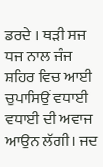ਡਰਦੇ । ਥੜੀ ਸਜ ਧਜ ਨਾਲ ਜੰਜ ਸ਼ਹਿਰ ਵਿਚ ਆਈ ਚੁਪਾਸਿਉਂ ਵਧਾਈ ਵਧਾਈ ਦੀ ਅਵਾਜ ਆਉਨ ਲੱਗੀ। ਜਦ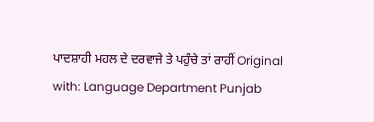ਪਾਦਸ਼ਾਹੀ ਮਹਲ ਦੇ ਦਰਵਾਜੇ ਤੇ ਪਹੁੰਚੇ ਤਾਂ ਰਾਹੀਂ Original with: Language Department Punjab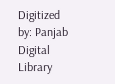Digitized by: Panjab Digital Library